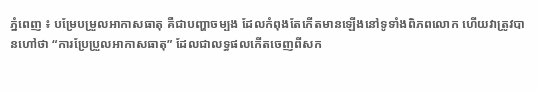ភ្នំពេញ ៖ បម្រែបម្រួលអាកាសធាតុ គឺជាបញ្ហាចម្បង ដែលកំពុងតែកើតមានឡើងនៅទូទាំងពិភពលោក ហើយវាត្រូវបានហៅថា “ការប្រែប្រួលអាកាសធាតុ” ដែលជាលទ្ធផលកើតចេញពីសក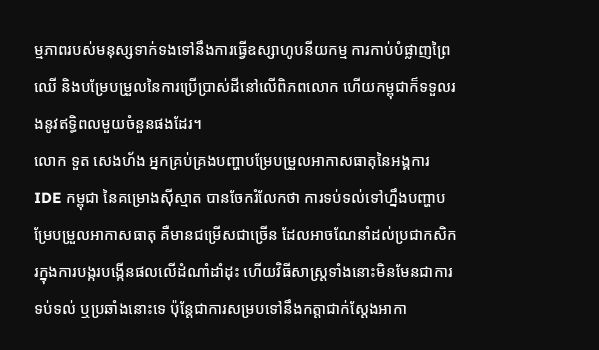ម្មភាពរបស់មនុស្សទាក់ទងទៅនឹងការធ្វើឧស្សាហូបនីយកម្ម ការកាប់បំផ្លាញព្រៃឈើ និងបម្រែបម្រួលនៃការប្រើប្រាស់ដីនៅលើពិភពលោក ហើយកម្ពុជាក៏ទទួលរងនូវឥទ្ធិពលមួយចំនួនផងដែរ។
លោក ទួត សេងហ័ង អ្នកគ្រប់គ្រងបញ្ហាបម្រែបម្រួលអាកាសធាតុនៃអង្គការ IDE កម្ពុជា នៃគម្រោងស៊ីស្មាត បានចែករំលែកថា ការទប់ទល់ទៅហ្នឹងបញ្ហាបម្រែបម្រួលអាកាសធាតុ គឺមានជម្រើសជាច្រើន ដែលអាចណែនាំដល់ប្រជាកសិករក្នុងការបង្ករបង្កើនផលលើដំណាំដាំដុះ ហើយវិធីសាស្ត្រទាំងនោះមិនមែនជាការទប់ទល់ ឬប្រឆាំងនោះទេ ប៉ុន្តែជាការសម្របទៅនឹងកត្តាជាក់ស្ដែងអាកា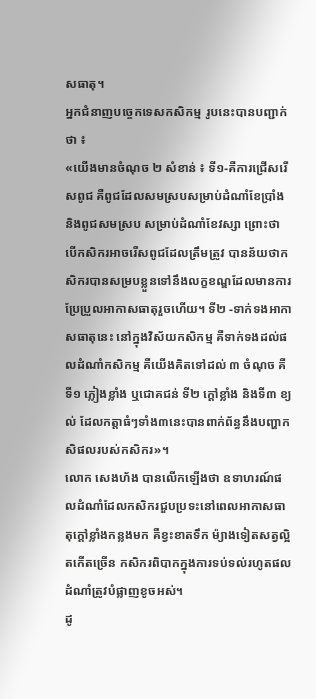សធាតុ។
អ្នកជំនាញបច្ចេកទេសកសិកម្ម រូបនេះបានបញ្ជាក់ថា ៖
«យើងមានចំណុច ២ សំខាន់ ៖ ទី១-គឺការជ្រើសរើសពូជ គឺពូជដែលសមស្របសម្រាប់ដំណាំខែប្រាំង និងពូជសមស្រប សម្រាប់ដំណាំខែវស្សា ព្រោះថា បើកសិករអាចរើសពូជដែលត្រឹមត្រូវ បានន័យថាកសិករបានសម្របខ្លួនទៅនឹងលក្ខខណ្ឌដែលមានការប្រែប្រួលអាកាសធាតុរួចហើយ។ ទី២ -ទាក់ទងអាកាសធាតុនេះ នៅក្នុងវិស័យកសិកម្ម គឺទាក់ទងដល់ផលដំណាំកសិកម្ម គឺយើងគិតទៅដល់ ៣ ចំណុច គឺទី១ ភ្លៀងខ្លាំង ឬជោគជន់ ទី២ ក្ដៅខ្លាំង និងទី៣ ខ្យល់ ដែលកត្តាធំៗទាំង៣នេះបានពាក់ព័ន្ធនឹងបញ្ហាកសិផលរបស់កសិករ»។
លោក សេងហ័ង បានលើកឡើងថា ឧទាហរណ៍ផលដំណាំដែលកសិករជួបប្រទះនៅពេលអាកាសធាតុក្តៅខ្លាំងកន្លងមក គឺខ្វះខាតទឹក ម៉្យាងទៀតសត្វល្អិតកើតច្រើន កសិករពិបាកក្នុងការទប់ទល់រហូតផលដំណាំត្រូវបំផ្លាញខូចអស់។
ដូ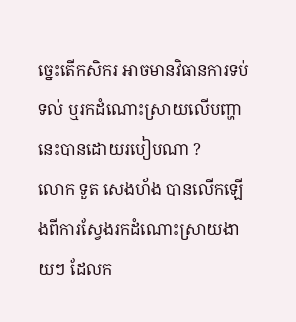ច្នេះតើកសិករ អាចមានវិធានការទប់ទល់ ឬរកដំណោះស្រាយលើបញ្ហានេះបានដោយរបៀបណា ?
លោក ទួត សេងហ័ង បានលើកឡើងពីការស្វែងរកដំណោះស្រាយងាយៗ ដែលក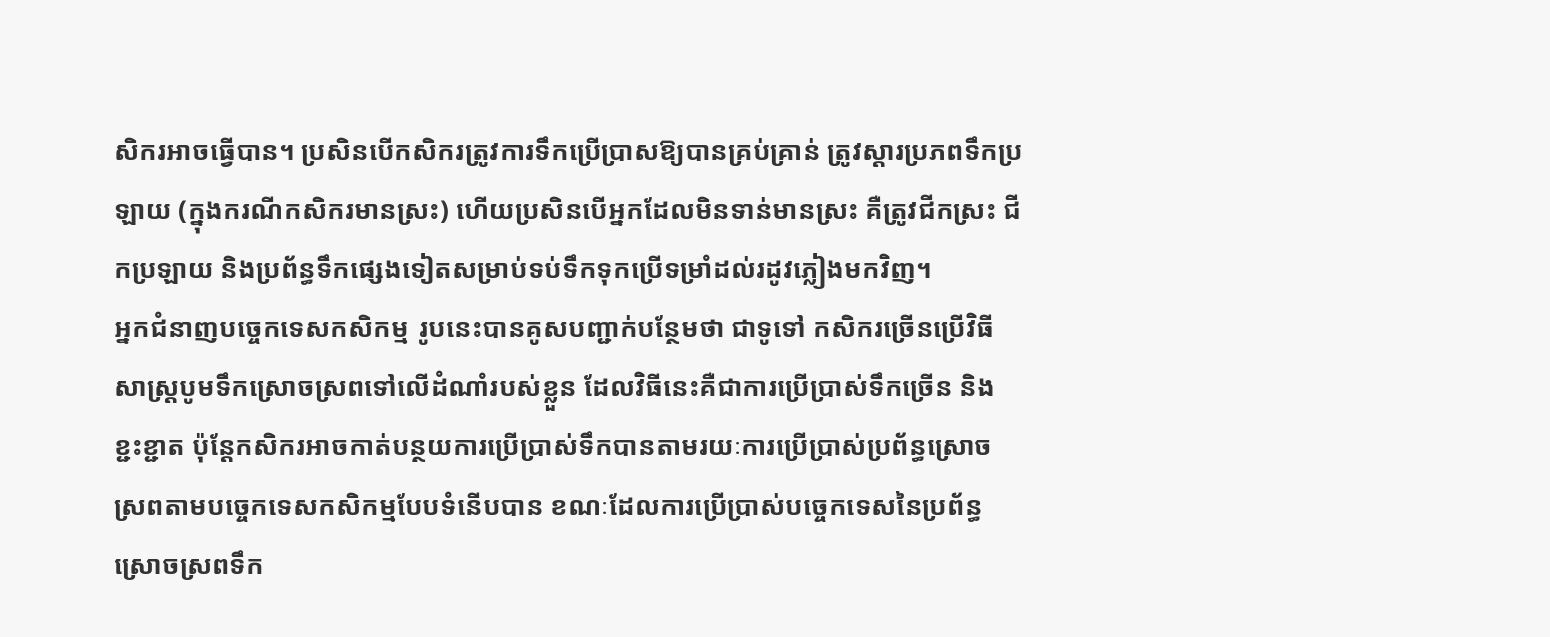សិករអាចធ្វើបាន។ ប្រសិនបើកសិករត្រូវការទឹកប្រើប្រាសឱ្យបានគ្រប់គ្រាន់ ត្រូវស្តារប្រភពទឹកប្រឡាយ (ក្នុងករណីកសិករមានស្រះ) ហើយប្រសិនបើអ្នកដែលមិនទាន់មានស្រះ គឺត្រូវជីកស្រះ ជីកប្រឡាយ និងប្រព័ន្ធទឹកផ្សេងទៀតសម្រាប់ទប់ទឹកទុកប្រើទម្រាំដល់រដូវភ្លៀងមកវិញ។
អ្នកជំនាញបច្ចេកទេសកសិកម្ម រូបនេះបានគូសបញ្ជាក់បន្ថែមថា ជាទូទៅ កសិករច្រើនប្រើវិធីសាស្ត្របូមទឹកស្រោចស្រពទៅលើដំណាំរបស់ខ្លួន ដែលវិធីនេះគឺជាការប្រើប្រាស់ទឹកច្រើន និងខ្ជះខ្ជាត ប៉ុន្តែកសិករអាចកាត់បន្ថយការប្រើប្រាស់ទឹកបានតាមរយៈការប្រើប្រាស់ប្រព័ន្ធស្រោចស្រពតាមបច្ចេកទេសកសិកម្មបែបទំនើបបាន ខណៈដែលការប្រើប្រាស់បច្ចេកទេសនៃប្រព័ន្ធស្រោចស្រពទឹក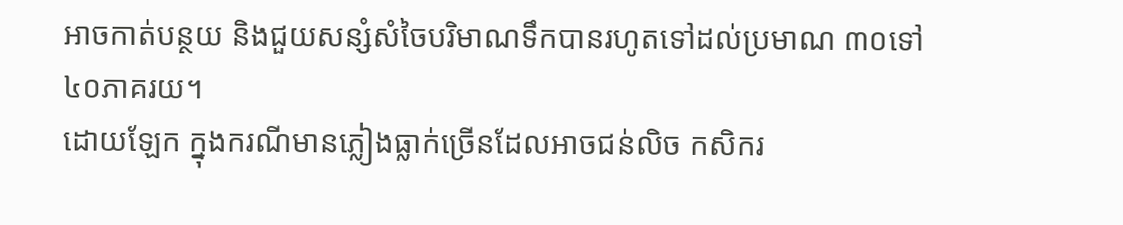អាចកាត់បន្ថយ និងជួយសន្សំសំចៃបរិមាណទឹកបានរហូតទៅដល់ប្រមាណ ៣០ទៅ៤០ភាគរយ។
ដោយឡែក ក្នុងករណីមានភ្លៀងធ្លាក់ច្រើនដែលអាចជន់លិច កសិករ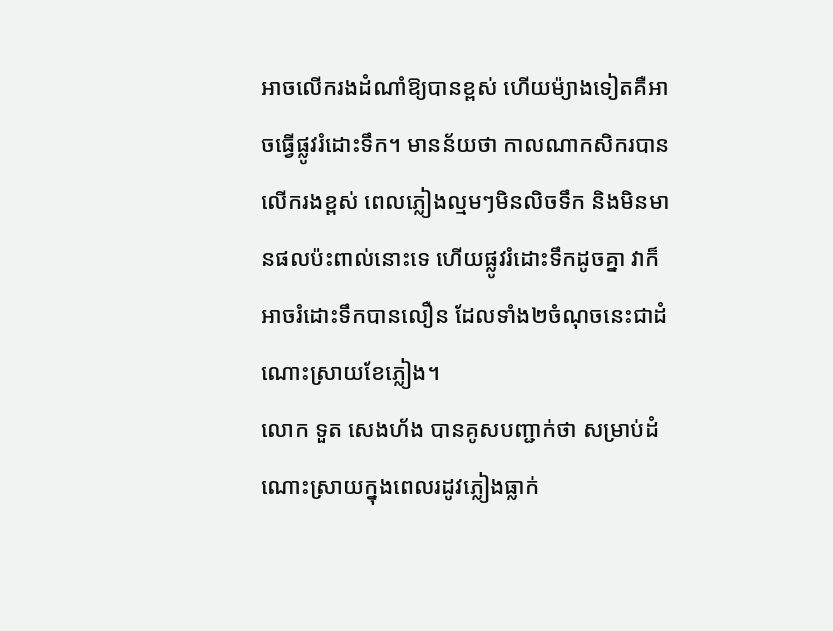អាចលើករងដំណាំឱ្យបានខ្ពស់ ហើយម៉្យាងទៀតគឺអាចធ្វើផ្លូវរំដោះទឹក។ មានន័យថា កាលណាកសិករបានលើករងខ្ពស់ ពេលភ្លៀងល្មមៗមិនលិចទឹក និងមិនមានផលប៉ះពាល់នោះទេ ហើយផ្លូវរំដោះទឹកដូចគ្នា វាក៏អាចរំដោះទឹកបានលឿន ដែលទាំង២ចំណុចនេះជាដំណោះស្រាយខែភ្លៀង។
លោក ទួត សេងហ័ង បានគូសបញ្ជាក់ថា សម្រាប់ដំណោះស្រាយក្នុងពេលរដូវភ្លៀងធ្លាក់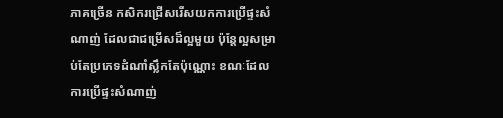ភាគច្រើន កសិករជ្រើសរើសយកការប្រើផ្ទះសំណាញ់ ដែលជាជម្រើសដ៏ល្អមួយ ប៉ុន្តែល្អសម្រាប់តែប្រភេទដំណាំស្លឹកតែប៉ុណ្ណោះ ខណៈដែលការប្រើផ្ទះសំណាញ់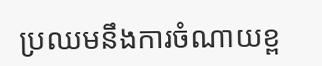ប្រឈមនឹងការចំណាយខ្ព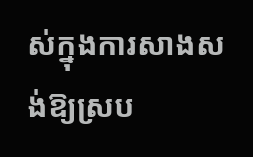ស់ក្នុងការសាងសង់ឱ្យស្រប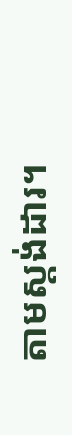តាមស្តង់ដារ។